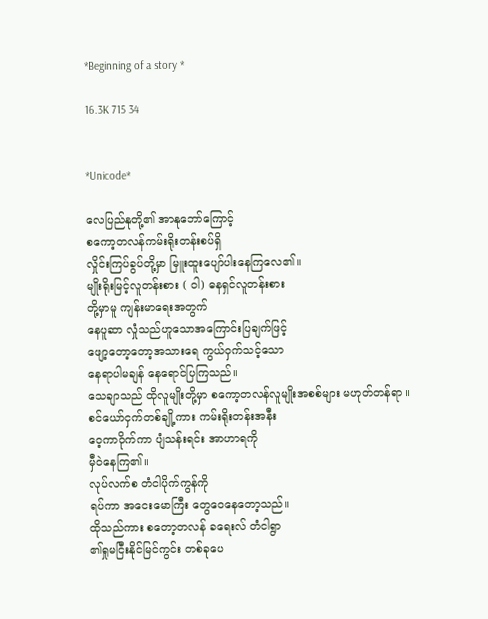*Beginning of a story *

16.3K 715 34


*Unicode*

လေပြည်နုတို့၏ အာနုဘော်ကြောင့်
စကော့တလန်ကမ်းရိုးတန်းစပ်ရှိ
လှိုင်းကြပ်ခွပ်တို့မှာ မြူးထူးပျော်ပါးနေကြလေ၏။
မျိုးရိုးမြင့်လူတန်းစား ( ဝါ) ဓနရှင်လူတန်းစား
တို့မှာမူ ကျန်းမာရေးအတွက်
နေပူဆာ လှုံသည်ဟူသောအကြောင်းပြချက်ဖြင့်
ဖျော့တော့တော့အသားရေ ကွယ်ဝှက်သင့်သော
နေရာပါမချန် နေရောင်ပြကြသည်။
သေချာသည် ထိုလူမျိုးတို့မှာ စကော့တလန်လူမျိုးအစစ်များ မဟုတ်တန်ရာ ။
စင်ယော်ငှက်တစ်ချို့ကား ကမ်းရိုးတန်းအနီး
ဝေ့ကာဝိုက်ကာ ပျံသန်းရင်း အာဟာရကို
မှီဝဲနေကြ၏။
လုပ်လက်စ တံငါပိုက်ကွန်ကို
ရပ်ကာ အငေးမောကြီး တွေဝေနေတော့သည်။
ထိုသည်ကား စတော့တလန် ခရေးလ် တံငါရွာ
၏ရှုမငြီးနိုင်မြင်ကွင်း တစ်ခုပေ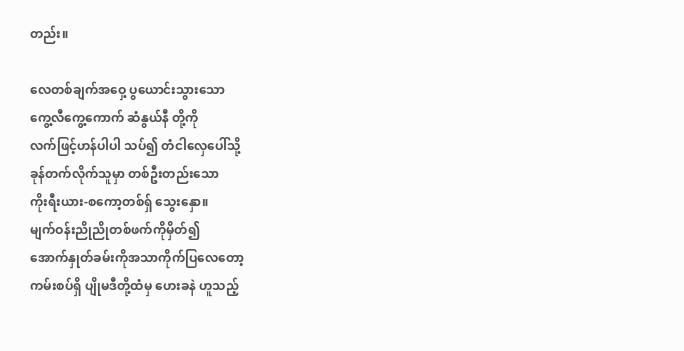တည်း။

လေတစ်ချက်အဝှေ့ ပွယောင်းသွားသော
ကွေ့လီကွေ့ကောက် ဆံနွယ်နီ တို့ကို
လက်ဖြင့်ဟန်ပါပါ သပ်၍ တံငါလှေပေါ်သို့
ခုန်တက်လိုက်သူမှာ တစ်ဦးတည်းသော
ကိုးရီးယား-စကော့တစ်ရှ် သွေးနှော။
မျက်ဝန်းညိုညိုတစ်ဖက်ကိုမှိတ်၍
အောက်နှုတ်ခမ်းကိုအသာကိုက်ပြလေတော့
ကမ်းစပ်ရှိ ပျိုမဒီတို့ထံမှ ဟေးခနဲ ဟူသည့်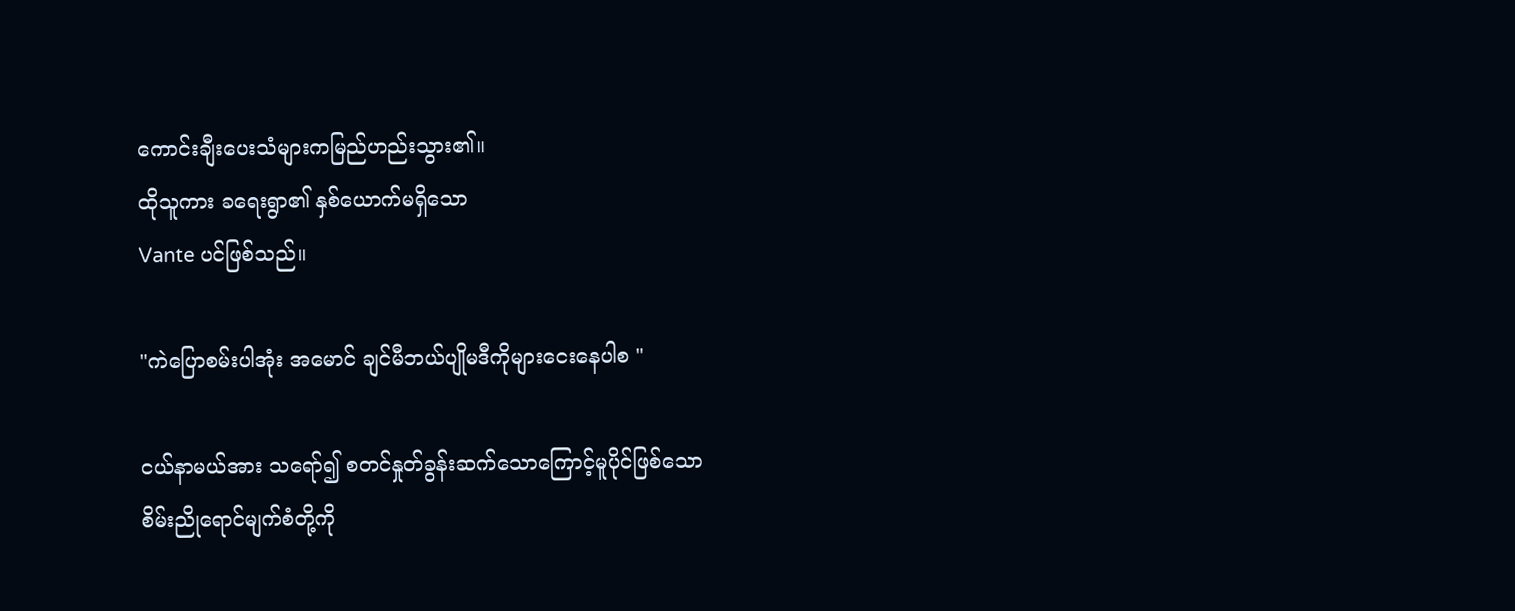ကောင်းချီးပေးသံများကမြည်ဟည်းသွား၏။
ထိုသူကား ခရေးရွာ၏ နှစ်ယောက်မရှိသော
Vante ပင်ဖြစ်သည်။

"ကဲပြောစမ်းပါအုံး အမောင် ချင်မီဘယ်ပျိုမဒီကိုများငေးနေပါစ "

ငယ်နာမယ်အား သရော်၍ စတင်နှုတ်ခွန်းဆက်သောကြောင့်မူပိုင်ဖြစ်သော
စိမ်းညိုရောင်မျက်စံတို့ကို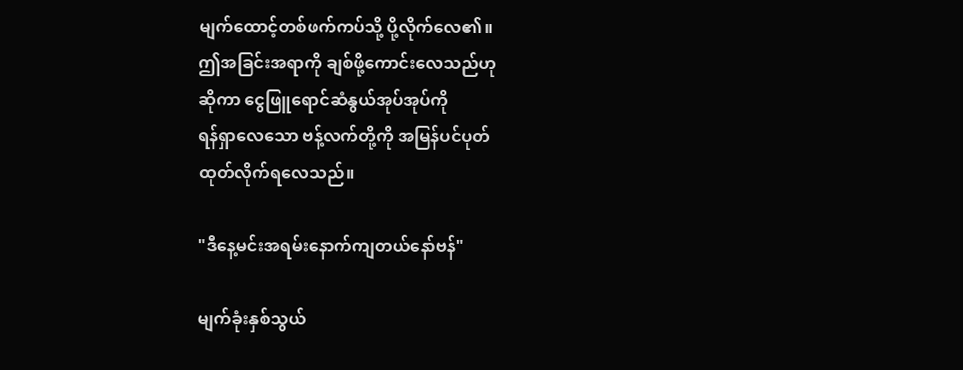မျက်ထောင့်တစ်ဖက်ကပ်သို့ ပို့လိုက်လေ၏။
ဤအခြင်းအရာကို ချစ်ဖို့ကောင်းလေသည်ဟု
ဆိုကာ ငွေဖြူရောင်ဆံနွယ်အုပ်အုပ်ကို
ရန်ရှာလေသော ဗန့်လက်တို့ကို အမြန်ပင်ပုတ်
ထုတ်လိုက်ရလေသည်။

"ဒီနေ့မင်းအရမ်းနောက်ကျတယ်နော်ဗန်"

မျက်ခုံးနှစ်သွယ်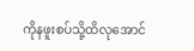ကိုနဖူးစပ်သို့ထိလုအောင်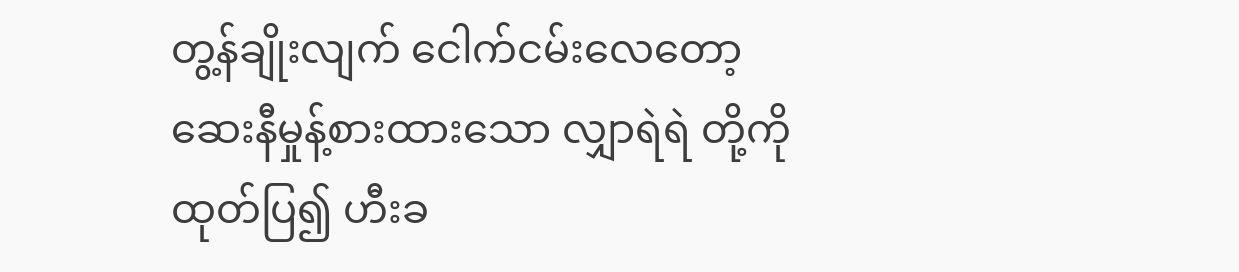တွ့န်ချိုးလျက် ငေါက်ငမ်းလေတော့
ဆေးနီမှုန့်စားထားသော လျှာရဲရဲ တို့ကို
ထုတ်ပြ၍ ဟီးခ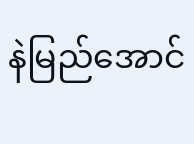နဲမြည်အောင်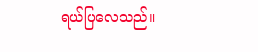ရယ်ပြလေသည်။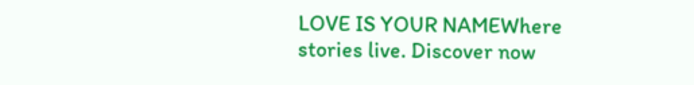LOVE IS YOUR NAMEWhere stories live. Discover now